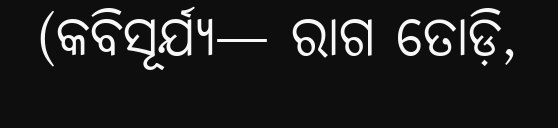(କବିସୂର୍ଯ୍ୟ— ରାଗ ତୋଡ଼ି,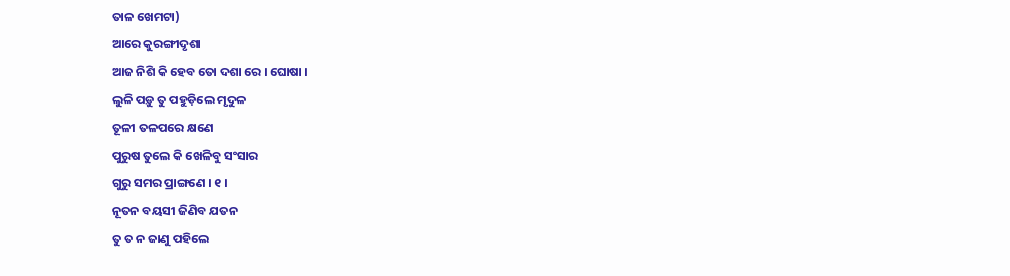ତାଳ ଖେମଟା)
ଆରେ କୁରଙ୍ଗୀଦୃଶା
ଆଜ ନିଶି କି ହେବ ତୋ ଦଶା ରେ । ଘୋଷା ।
ଲୁଳି ପଡ଼ୁ ତୁ ପହୁଡ଼ିଲେ ମୃଦୁଳ
ତୂଳୀ ତଳପରେ କ୍ଷଣେ
ପୁରୁଷ ତୁଲେ କି ଖେଳିବୁ ସଂସାର
ଗୁରୁ ସମର ପ୍ରାଙ୍ଗଣେ । ୧ ।
ନୂତନ ବୟସୀ ଜିଣିବ ଯତନ
ତୁ ତ ନ ଜାଣୁ ପହିଲେ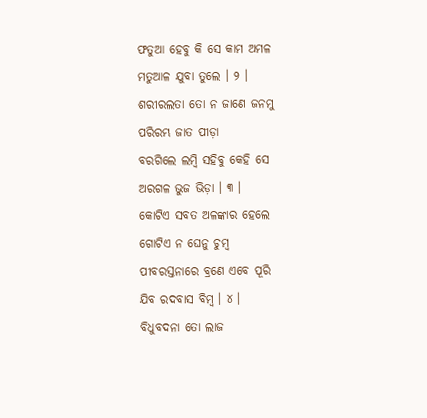ଫତୁଆ ହେବୁ କି ସେ କାମ ଅମଳ
ମତୁଆଳ ଯୁବା ତୁଲେ । ୨ ।
ଶରୀରଲତା ତୋ ନ ଜାଣେ ଜନମୁ
ପରିରମ୍ଭ ଜାତ ପୀଡ଼ା
ବରଗିଲେ ଲମ୍ବି ସହିବୁ କେହି ସେ
ଅରଗଳ ଭୁଜ ଭିଡ଼ା । ୩ ।
କୋଟିଏ ସବତ ଅଳଙ୍କାର ହେଲେ
ଗୋଟିଏ ନ ଘେନୁ ଚୁମ୍ବ
ପୀବରସ୍ତନାରେ ବ୍ରଣେ ଏବେ ପୂରି
ଯିବ ରଦବାସ ବିମ୍ବ । ୪ ।
ବିଧୁବଦନା ତୋ ଲାଜ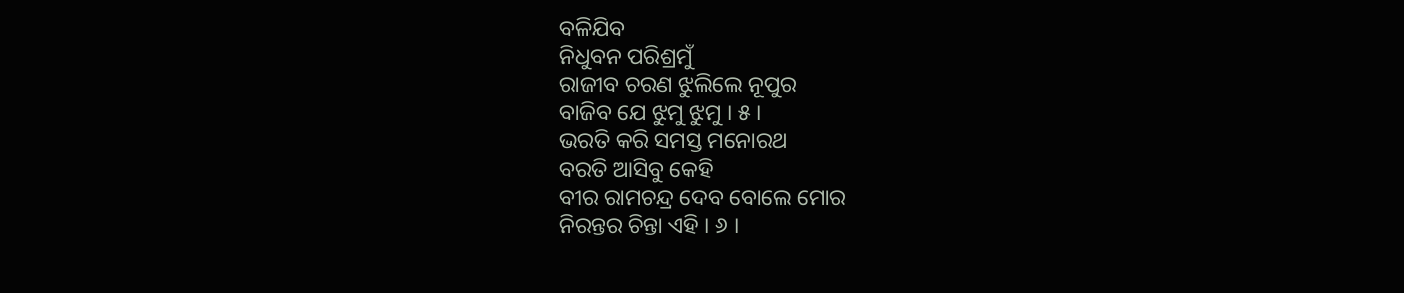ବଳିଯିବ
ନିଧୁବନ ପରିଶ୍ରମୁଁ
ରାଜୀବ ଚରଣ ଝୁଲିଲେ ନୂପୁର
ବାଜିବ ଯେ ଝୁମୁ ଝୁମୁ । ୫ ।
ଭରତି କରି ସମସ୍ତ ମନୋରଥ
ବରତି ଆସିବୁ କେହି
ବୀର ରାମଚନ୍ଦ୍ର ଦେବ ବୋଲେ ମୋର
ନିରନ୍ତର ଚିନ୍ତା ଏହି । ୬ ।